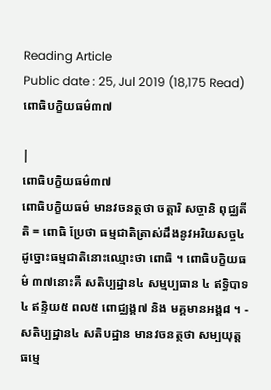Reading Article
Public date : 25, Jul 2019 (18,175 Read)
ពោធិបក្ខិយធម៌៣៧

|
ពោធិបក្ខិយធម៌៣៧
ពោធិបក្ខិយធម៌ មានវចនត្ថថា ចត្តារិ សច្ចានិ ពុជ្ឈតីតិ = ពោធិ ប្រែថា ធម្មជាតិត្រាស់ដឹងនូវអរិយសច្ច៤ ដូច្នោះធម្មជាតិនោះឈ្មោះថា ពោធិ ។ ពោធិបក្ខិយធម៌ ៣៧នោះគឺ សតិប្បដ្ឋាន៤ សម្មប្បធាន ៤ ឥទ្ធិបាទ៤ ឥន្ទិយ៥ ពល៥ ពោជ្ឈង្គ៧ និង មគ្គមានអង្គ៨ ។ - សតិប្បដ្ឋាន៤ សតិបដ្ឋាន មានវចនត្ថថា សម្បយុត្តធម្មេ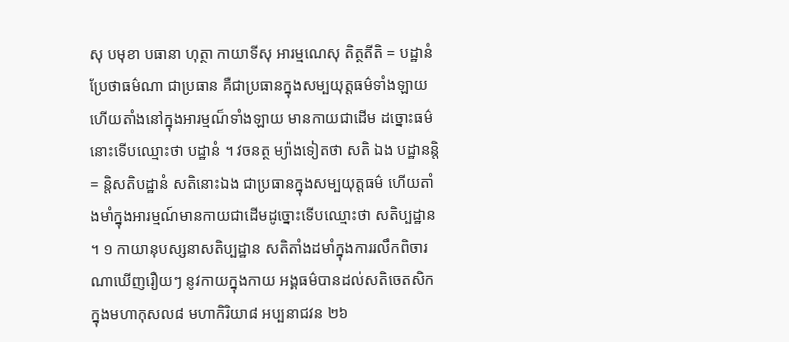សុ បមុខា បធានា ហុត្ថា កាយាទីសុ អារម្មណេសុ តិត្ថតីតិ = បដ្ឋានំ ប្រែថាធម៌ណា ជាប្រធាន គឺជាប្រធានក្នុងសម្បយុត្តធម៌ទាំងឡាយហើយតាំងនៅក្នុងអារម្មណ៏ទាំងឡាយ មានកាយជាដើម ដច្នោះធម៌នោះទើបឈ្មោះថា បដ្ឋានំ ។ វចនត្ថ ម្យ៉ាងទៀតថា សតិ ឯង បដ្ឋានន្តិ = ន្តិសតិបដ្ឋានំ សតិនោះឯង ជាប្រធានក្នុងសម្បយុត្តធម៌ ហើយតាំងមាំក្នុងអារម្មណ៍មានកាយជាដើមដូច្នោះទើបឈ្មោះថា សតិប្បដ្ឋាន ។ ១ កាយានុបស្សនាសតិប្បដ្ឋាន សតិតាំងដមាំក្នុងការរលឹកពិចារណាឃើញរឿយៗ នូវកាយក្នុងកាយ អង្គធម៌បានដល់សតិចេតសិក ក្នុងមហាកុសល៨ មហាកិរិយា៨ អប្បនាជវន ២៦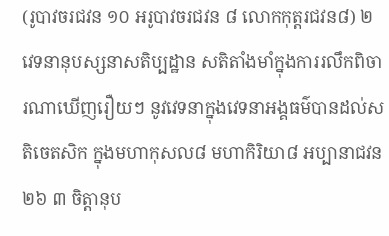(រូបាវចរជវន ១០ អរូបាវចរជវន ៨ លោកកុត្តរជវន៨) ២ វេទនានុបស្សនាសតិប្បដ្ឋាន សតិតាំងមាំក្នុងការរលឹកពិចារណាឃើញរឿយៗ នូវវេទនាក្នុងវេទនាអង្គធម៌បានដល់សតិចេតសិក ក្នុងមហាកុសល៨ មហាកិរិយា៨ អប្បានាជវន ២៦ ៣ ចិត្តានុប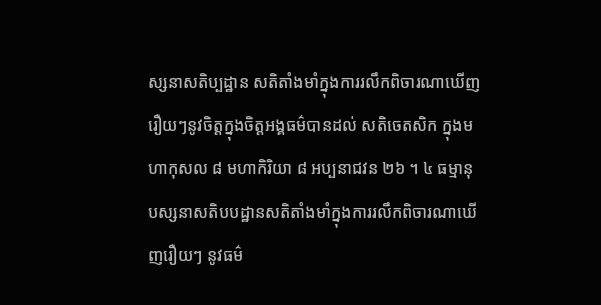ស្សនាសតិប្បដ្ឋាន សតិតាំងមាំក្នុងការរលឹកពិចារណាឃើញរឿយៗនូវចិត្តក្នុងចិត្តអង្គធម៌បានដល់ សតិចេតសិក ក្នុងមហាកុសល ៨ មហាកិរិយា ៨ អប្បនាជវន ២៦ ។ ៤ ធម្មានុបស្សនាសតិបបដ្ឋានសតិតាំងមាំក្នុងការរលឹកពិចារណាឃើញរឿយៗ នូវធម៌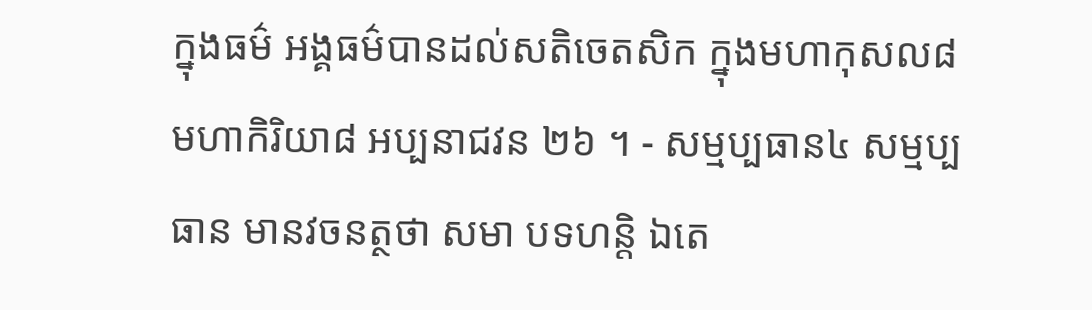ក្នុងធម៌ អង្គធម៌បានដល់សតិចេតសិក ក្នុងមហាកុសល៨ មហាកិរិយា៨ អប្បនាជវន ២៦ ។ - សម្មប្បធាន៤ សម្មប្បធាន មានវចនត្ថថា សមា បទហន្តិ ឯតេ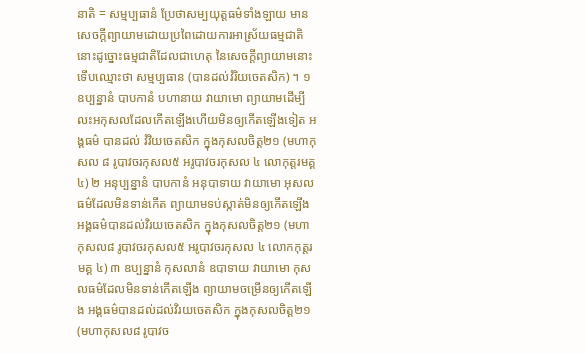នាតិ = សម្មប្បធានំ ប្រែថាសម្បយុត្តធម៌ទាំងឡាយ មានសេចក្តីព្យាយាមដោយប្រពៃដោយការអាស្រ័យធម្មជាតិនោះដូច្នោះធម្មជាតិដែលជាហេតុ នៃសេចក្តីព្យាយាមនោះទើបឈ្មោះថា សម្មប្បធាន (បានដល់វំរិយចេតសិក) ។ ១ ឧប្បន្នានំ បាបកានំ បហានាយ វាយាមោ ព្យាយាមដើម្បីលះអកុសលដែលកើតឡើងហើយមិនឲ្យកើតឡើងទៀត អង្គធម៌ បានដល់ វំវិយចេតសិក ក្នុងកុសលចិត្ត២១ (មហាកុសល ៨ រូបាវចរកុសល៥ អរូបាវចរកុសល ៤ លោកុត្តរមគ្គ ៤) ២ អនុប្បន្នានំ បាបកានំ អនុបាទាយ វាយាមោ អុសលធម៌ដែលមិនទាន់កើត ព្យាយាមទប់ស្កាត់មិនឲ្យកើតឡើងអង្គធម៌បានដល់វិរយចេតសិក ក្នុងកុសលចិត្ត២១ (មហាកុសល៨ រូបាវចរកុសល៥ អរូបាវចរកុសល ៤ លោកកុត្តរមគ្គ ៤) ៣ ឧប្បន្នានំ កុសលានំ ឧបាទាយ វាយាមោ កុសលធម៌ដែលមិនទាន់កើតឡើង ព្យាយាមចម្រើនឲ្យកើតឡើង អង្គធម៌បានដល់ដល់វិរយចេតសិក ក្នុងកុសលចិត្ត២១ (មហាកុសល៨ រូបាវច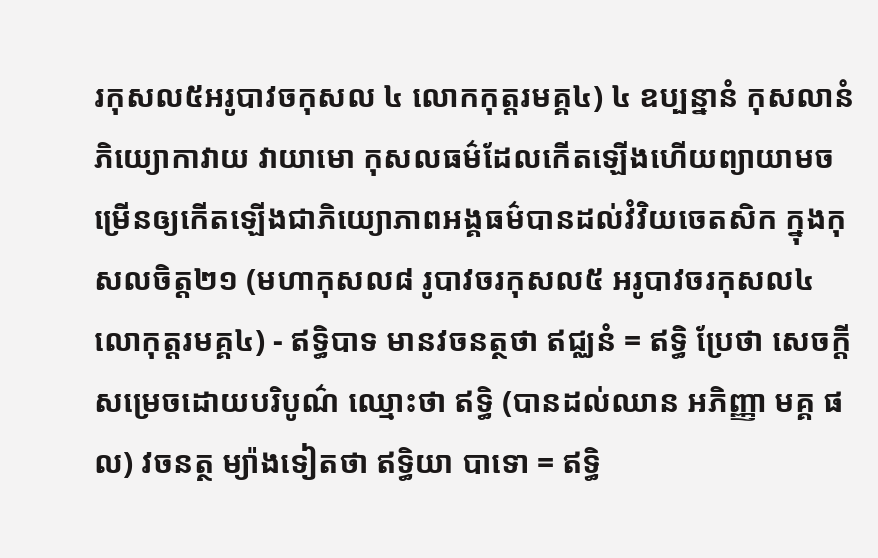រកុសល៥អរូបាវចកុសល ៤ លោកកុត្តរមគ្គ៤) ៤ ឧប្បន្នានំ កុសលានំ ភិយ្យោកាវាយ វាយាមោ កុសលធម៌ដែលកើតឡើងហើយព្យាយាមចម្រើនឲ្យកើតឡើងជាភិយ្យោភាពអង្គធម៌បានដល់វំវិយចេតសិក ក្នុងកុសលចិត្ត២១ (មហាកុសល៨ រូបាវចរកុសល៥ អរូបាវចរកុសល៤ លោកុត្តរមគ្គ៤) - ឥទ្ធិបាទ មានវចនត្ថថា ឥជ្ឈនំ = ឥទ្ធិ ប្រែថា សេចក្តីសម្រេចដោយបរិបូណ៌ ឈ្មោះថា ឥទ្ធិ (បានដល់ឈាន អភិញ្ញា មគ្គ ផល) វចនត្ថ ម្យ៉ាងទៀតថា ឥទ្ធិយា បាទោ = ឥទ្ធិ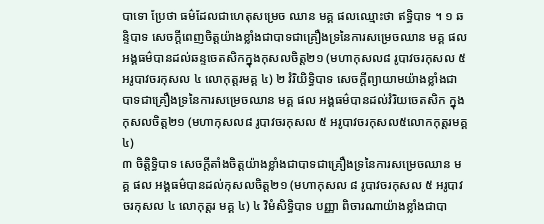បាទោ ប្រែថា ធម៌ដែលជាហេតុសម្រេច ឈាន មគ្គ ផលឈ្មោះថា ឥទ្ធិបាទ ។ ១ ឆន្ទិបាទ សេចក្តីពេញចិត្តយ៉ាងខ្លាំងជាបាទជាគ្រឿងទ្រនៃការសម្រេចឈាន មគ្គ ផល អង្គធម៌បានដល់ឆន្ទចេតសិកក្នុងកុសលចិត្ត២១ (មហាកុសល៨ រូបាវចរកុសល ៥អរូបាវចរកុសល ៤ លោកុត្តរមគ្គ ៤) ២ វំរិយិទ្ធិបាទ សេចក្តីព្យាយាមយ៉ាងខ្លាំងជាបាទជាគ្រឿងទ្រនៃការសម្រេចឈាន មគ្គ ផល អង្គធម៌បានដល់វំរិយចេតសិក ក្នុងកុសលចិត្ត២១ (មហាកុសល៨ រូបាវចរកុសល ៥ អរូបាវចរកុសល៥លោកកុត្តរមគ្គ ៤)
៣ ចិត្តិទ្ធិបាទ សេចក្តីតាំងចិត្តយ៉ាងខ្លាំងជាបាទជាគ្រឿងទ្រនៃការសម្រេចឈាន មគ្គ ផល អង្គធម៌បានដល់កុសលចិត្ត២១ (មហាកុសល ៨ រូបាវចរកុសល ៥ អរូបាវចរកុសល ៤ លោកុត្តរ មគ្គ ៤) ៤ វិមំសិទ្ធិបាទ បញ្ញា ពិចារណាយ៉ាងខ្លាំងជាបា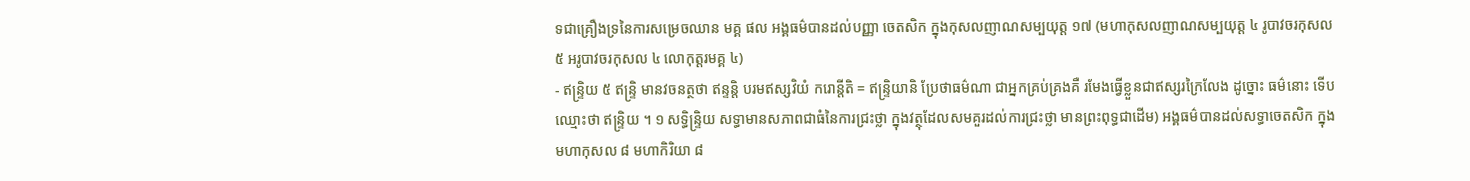ទជាគ្រឿងទ្រនៃការសម្រេចឈាន មគ្គ ផល អង្គធម៌បានដល់បញ្ញា ចេតសិក ក្នុងកុសលញាណសម្បយុត្ត ១៧ (មហាកុសលញាណសម្បយុត្ត ៤ រូបាវចរកុសល ៥ អរូបាវចរកុសល ៤ លោកុត្តរមគ្គ ៤)
- ឥន្ទ្រិយ ៥ ឥន្ទ្រិ មានវចនត្ថថា ឥន្ទន្តិ បរមឥស្សវិយំ ករោន្តីតិ = ឥន្ទ្រិយានិ ប្រែថាធម៌ណា ជាអ្នកគ្រប់គ្រងគឺ រមែងធ្វើខ្លួនជាឥស្សរក្រៃលែង ដូច្នោះ ធម៌នោះ ទើបឈ្មោះថា ឥន្ទ្រិយ ។ ១ សទ្ធិន្ទ្រិយ សទ្ធាមានសភាពជាធំនៃការជ្រះថ្លា ក្នុងវត្ថុដែលសមគួរដល់ការជ្រះថ្លា មានព្រះពុទ្ធជាដើម) អង្គធម៌បានដល់សទ្ធាចេតសិក ក្នុងមហាកុសល ៨ មហាកិរិយា ៨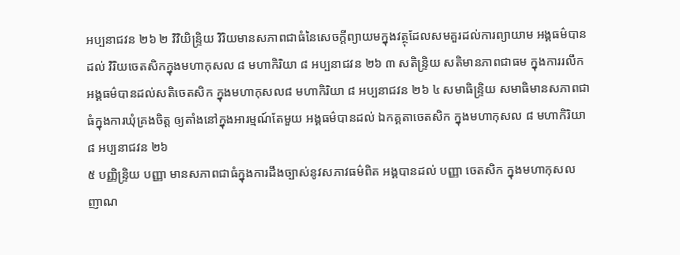អប្បនាជវន ២៦ ២ វិវិយិន្ទ្រិយ វិរិយមានសភាពជាធំនៃសេចក្តីព្យាយមក្នុងវត្ថុដែលសមគួរដល់ការព្យាយាម អង្គធម៌បានដល់ វិរិយចេតសិកក្នុងមហាកុសល ៨ មហាកិរិយា ៨ អប្បនាជវន ២៦ ៣ សតិន្ទ្រិយ សតិមានភាពជាធម ក្នុងការរលឹក អង្គធម៌បានដល់សតិចេតសិក ក្នុងមហាកុសល៨ មហាកិរិយា ៨ អប្បនាជវន ២៦ ៤ សមាធិន្ទ្រិយ សមាធិមានសភាពជាធំក្នុងការឃុំគ្រងចិត្ត ឲ្យតាំងនៅក្នុងអារម្មណ៍តែមួយ អង្គធម៌បានដល់ ឯកគ្គតាចេតសិក ក្នុងមហាកុសល ៨ មហាកិរិយា៨ អប្បនាជវន ២៦
៥ បញ្ញិន្ទ្រិយ បញ្ញា មានសភាពជាធំក្នុងការដឹងច្បាស់នូវសភាវធម៌ពិត អង្គបានដល់ បញ្ញា ចេតសិក ក្នុងមហាកុសល ញាណ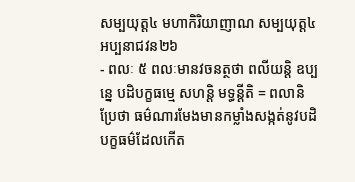សម្បយុត្ត៤ មហាកិរិយាញាណ សម្បយុត្ត៤ អប្បនាជវន២៦
- ពលៈ ៥ ពលៈមានវចនត្ថថា ពលីយន្តិ ឧប្បន្នេ បដិបក្ខធម្មេ សហន្តិ មទ្ធន្តីតិ = ពលានិ ប្រែថា ធម៌ណារមែងមានកម្លាំងសង្កត់នូវបដិបក្ខធម៌ដែលកើត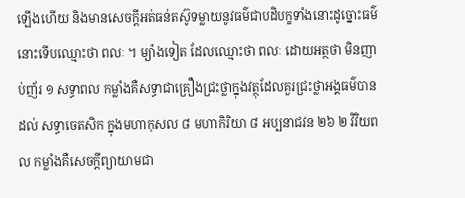ឡើងហើយ និងមានសេចក្តីអត់ធន់តស៊ូទម្លាយនូវធម៌ជាបដិបក្ខទាំងនោះដូច្នោះធម៌នោះទើបឈ្មោះថា ពលៈ ។ ម្យ៉ាងទៀត ដែលឈ្មោះថា ពលៈ ដោយអត្ថថា មិនញាប់ញ័រ ១ សទ្ធាពល កម្លាំងគឺសទ្ធាជាគ្រឿងជ្រះថ្លាក្នុងវត្ថុដែលគួរជ្រះថ្លាអង្គធម៌បានដល់ សទ្ធាចេតសិក ក្នុងមហាកុសល ៨ មហាកិរិយា ៨ អប្បនាជវន ២៦ ២ វិវិយពល កម្លាំងគឺសេចក្តីព្យាយាមជា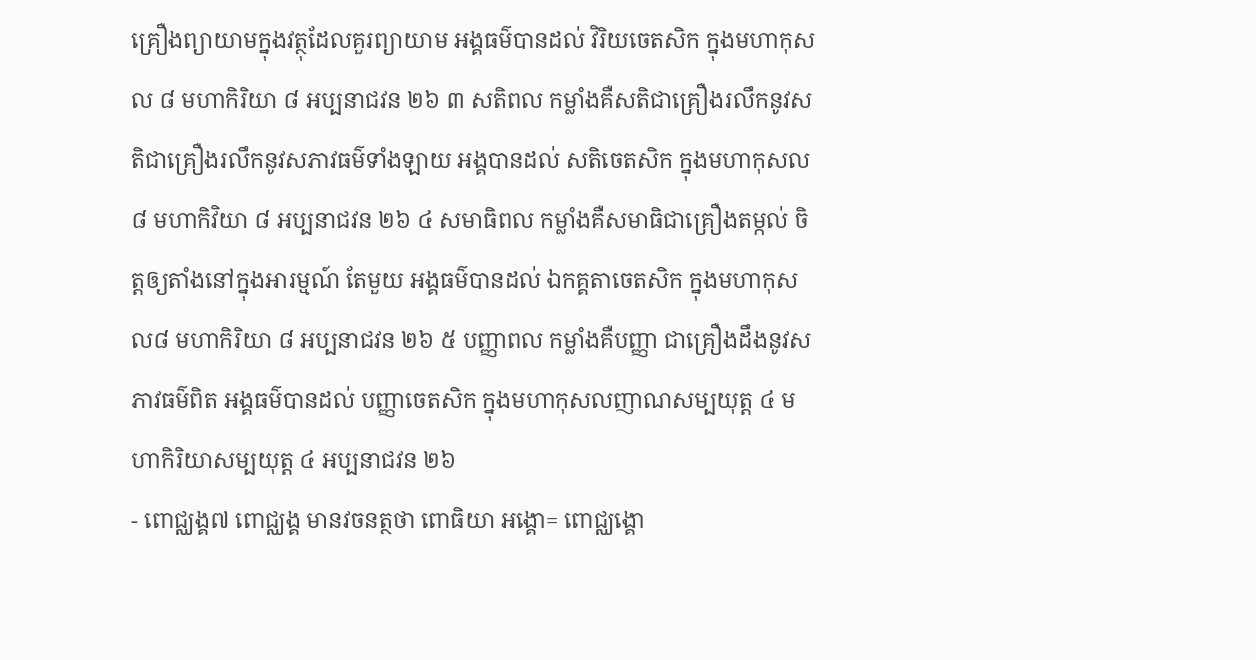គ្រឿងព្យាយាមក្នុងវត្ថុដែលគួរព្យាយាម អង្គធម៌បានដល់ វិរិយចេតសិក ក្នុងមហាកុសល ៨ មហាកិរិយា ៨ អប្បនាជវន ២៦ ៣ សតិពល កម្លាំងគឺសតិជាគ្រឿងរលឹកនូវសតិជាគ្រឿងរលឹកនូវសភាវធម៌ទាំងឡាយ អង្គបានដល់ សតិចេតសិក ក្នុងមហាកុសល ៨ មហាកិវិយា ៨ អប្បនាជវន ២៦ ៤ សមាធិពល កម្លាំងគឺសមាធិជាគ្រឿងតម្កល់ ចិត្តឲ្យតាំងនៅក្នុងអារម្មណ៍ តែមួយ អង្គធម៌បានដល់ ឯកគ្គតាចេតសិក ក្នុងមហាកុសល៨ មហាកិរិយា ៨ អប្បនាជវន ២៦ ៥ បញ្ញាពល កម្លាំងគឺបញ្ញា ជាគ្រឿងដឹងនូវសភាវធម៌ពិត អង្គធម៌បានដល់ បញ្ញាចេតសិក ក្នុងមហាកុសលញាណសម្បយុត្ត ៤ មហាកិរិយាសម្បយុត្ត ៤ អប្បនាជវន ២៦
- ពោជ្ឈង្គ៧ ពោជ្ឈង្គ មានវចនត្ថថា ពោធិយា អង្គោ= ពោជ្ឈង្គោ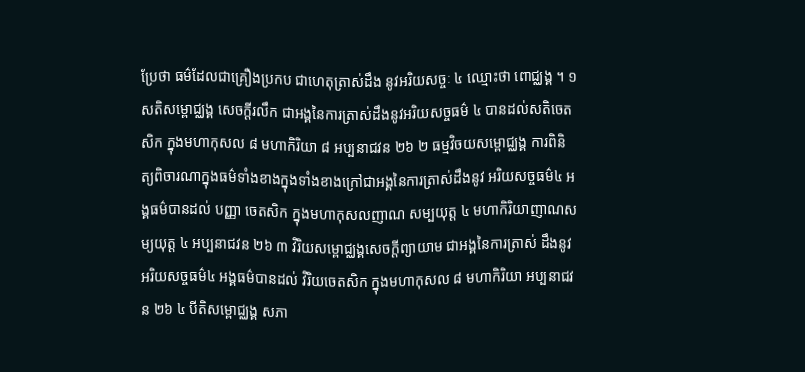ប្រែថា ធម៌ដែលជាគ្រឿងប្រកប ជាហេតុត្រាស់ដឹង នូវអរិយសច្ចៈ ៤ ឈ្មោះថា ពោជ្ឈង្គ ។ ១ សតិសម្ពោជ្ឈង្គ សេចក្តីរលឹក ជាអង្គនៃការត្រាស់ដឹងនូវអរិយសច្ចធម៌ ៤ បានដល់សតិចេតសិក ក្នុងមហាកុសល ៨ មហាកិរិយា ៨ អប្បនាជវន ២៦ ២ ធម្មវិចយសម្ពោជ្ឈង្គ ការពិនិត្យពិចារណាក្នុងធម៌ទាំងខាងក្នុងទាំងខាងក្រៅជាអង្គនៃការត្រាស់ដឹងនូវ អរិយសច្ចធម៌៤ អង្គធម៌បានដល់ បញ្ញា ចេតសិក ក្នុងមហាកុសលញាណ សម្បយុត្ត ៤ មហាកិរិយាញាណសម្យយុត្ត ៤ អប្បនាជវន ២៦ ៣ វិរិយសម្ពោជ្ឈង្គសេចក្តីព្យាយាម ជាអង្គនៃការត្រាស់ ដឹងនូវអរិយសច្ចធម៌៤ អង្គធម៌បានដល់ វិរិយចេតសិក ក្នុងមហាកុសល ៨ មហាកិរិយា អប្បនាជវន ២៦ ៤ បីតិសម្ពោជ្ឈង្គ សភា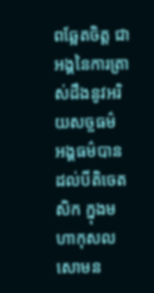ពឆ្អែតចិត្ត ជាអង្គនៃការត្រាស់ដឹងនូវអរិយសច្ចធម៌ អង្គធម៌បានដល់បីតិចេតសិក ក្នុងមហាកុសល សោមន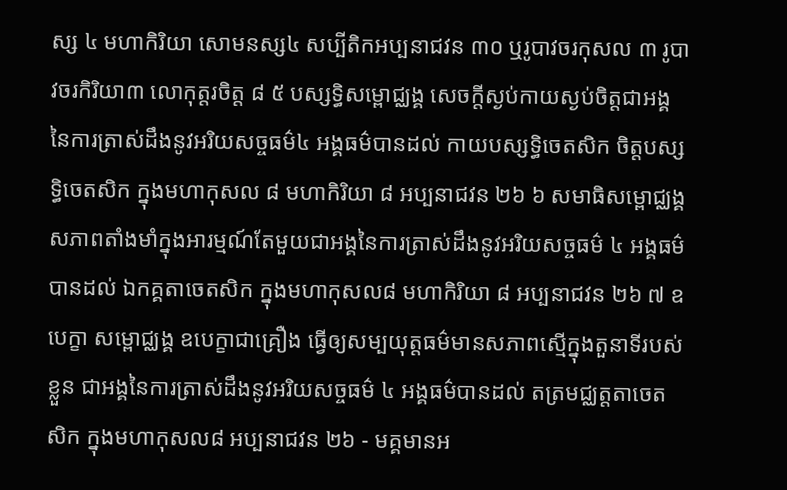ស្ស ៤ មហាកិរិយា សោមនស្ស៤ សប្បីតិកអប្បនាជវន ៣០ ឬរូបាវចរកុសល ៣ រូបាវចរកិរិយា៣ លោកុត្តរចិត្ត ៨ ៥ បស្សទ្ធិសម្ពោជ្ឈង្គ សេចក្តីស្ងប់កាយស្ងប់ចិត្តជាអង្គនៃការត្រាស់ដឹងនូវអរិយសច្ចធម៌៤ អង្គធម៌បានដល់ កាយបស្សទ្ធិចេតសិក ចិត្តបស្សទ្ធិចេតសិក ក្នុងមហាកុសល ៨ មហាកិរិយា ៨ អប្បនាជវន ២៦ ៦ សមាធិសម្ពោជ្ឈង្គ សភាពតាំងមាំក្នុងអារម្មណ៍តែមួយជាអង្គនៃការត្រាស់ដឹងនូវអរិយសច្ចធម៌ ៤ អង្គធម៌បានដល់ ឯកគ្គតាចេតសិក ក្នុងមហាកុសល៨ មហាកិរិយា ៨ អប្បនាជវន ២៦ ៧ ឧបេក្ខា សម្ពោជ្ឈង្គ ឧបេក្ខាជាគ្រឿង ធ្វើឲ្យសម្បយុត្តធម៌មានសភាពស្មើក្នុងតួនាទីរបស់ខ្លួន ជាអង្គនៃការត្រាស់ដឹងនូវអរិយសច្ចធម៌ ៤ អង្គធម៌បានដល់ តត្រមជ្ឈត្តតាចេតសិក ក្នុងមហាកុសល៨ អប្បនាជវន ២៦ - មគ្គមានអ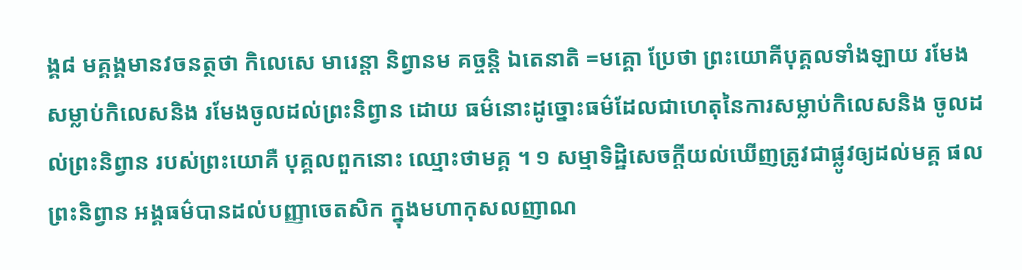ង្គ៨ មគ្គង្គមានវចនត្ថថា កិលេសេ មារេន្តា និព្វានម គច្ចន្តិ ឯតេនាតិ =មគ្គោ ប្រែថា ព្រះយោគីបុគ្គលទាំងឡាយ រមែងសម្លាប់កិលេសនិង រមែងចូលដល់ព្រះនិព្វាន ដោយ ធម៌នោះដូច្នោះធម៌ដែលជាហេតុនៃការសម្លាប់កិលេសនិង ចូលដល់ព្រះនិព្វាន របស់ព្រះយោគឺ បុគ្គលពួកនោះ ឈ្មោះថាមគ្គ ។ ១ សម្មាទិដ្ឋិសេចក្តីយល់ឃើញត្រូវជាផ្លូវឲ្យដល់មគ្គ ផលព្រះនិព្វាន អង្គធម៌បានដល់បញ្ញាចេតសិក ក្នុងមហាកុសលញាណ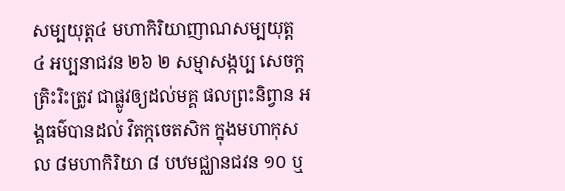សម្បយុត្ត៤ មហាកិរិយាញាណសម្បយុត្ត ៤ អប្បនាជវន ២៦ ២ សម្មាសង្កប្ប សេចក្តត្រិះរិះត្រូវ ជាផ្លូវឲ្យដល់មគ្គ ផលព្រះនិព្វាន អង្គធម៌បានដល់ វិតក្កចេតសិក ក្នុងមហាកុសល ៨មហាកិរិយា ៨ បឋមជ្ឈានជវន ១០ ឬ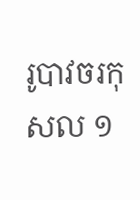រូបាវចរកុសល ១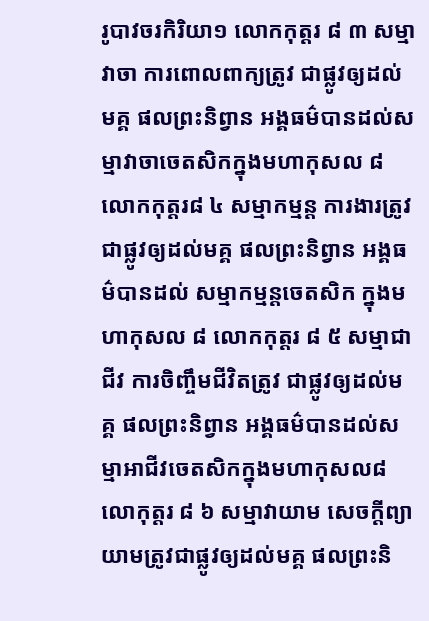រូបាវចរកិរិយា១ លោកកុត្តរ ៨ ៣ សម្មាវាចា ការពោលពាក្យត្រូវ ជាផ្លូវឲ្យដល់មគ្គ ផលព្រះនិព្វាន អង្គធម៌បានដល់សម្មាវាចាចេតសិកក្នុងមហាកុសល ៨លោកកុត្តរ៨ ៤ សម្មាកម្មន្ត ការងារត្រូវជាផ្លូវឲ្យដល់មគ្គ ផលព្រះនិព្វាន អង្គធម៌បានដល់ សម្មាកម្មន្តចេតសិក ក្នុងមហាកុសល ៨ លោកកុត្តរ ៨ ៥ សម្មាជាជីវ ការចិញ្ចឹមជីវិតត្រូវ ជាផ្លូវឲ្យដល់មគ្គ ផលព្រះនិព្វាន អង្គធម៌បានដល់សម្មាអាជីវចេតសិកក្នុងមហាកុសល៨ លោកុត្តរ ៨ ៦ សម្មាវាយាម សេចក្តីព្យាយាមត្រូវជាផ្លូវឲ្យដល់មគ្គ ផលព្រះនិ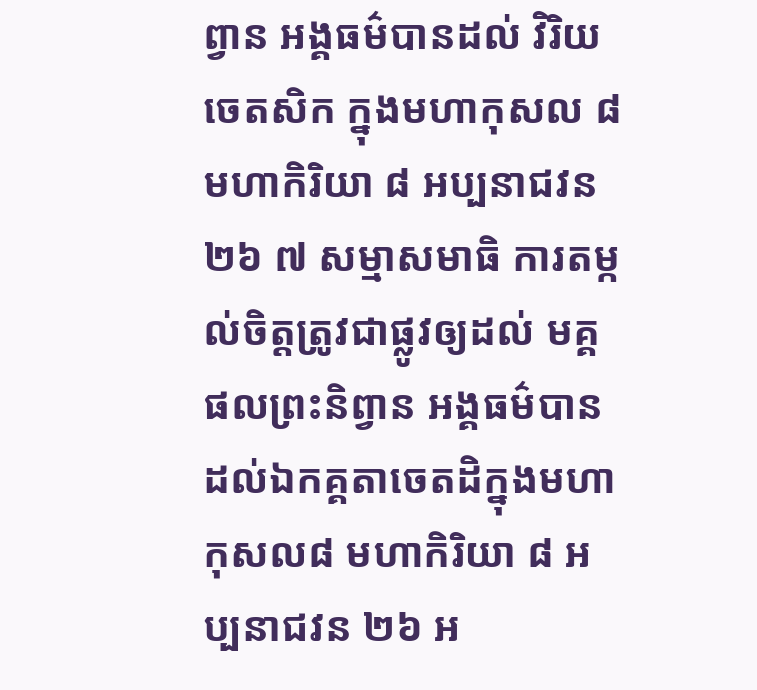ព្វាន អង្គធម៌បានដល់ វិរិយចេតសិក ក្នុងមហាកុសល ៨ មហាកិរិយា ៨ អប្បនាជវន ២៦ ៧ សម្មាសមាធិ ការតម្កល់ចិត្តត្រូវជាផ្លូវឲ្យដល់ មគ្គ ផលព្រះនិព្វាន អង្គធម៌បានដល់ឯកគ្គតាចេតដិក្នុងមហាកុសល៨ មហាកិរិយា ៨ អប្បនាជវន ២៦ អ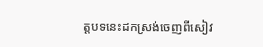ត្តបទនេះដកស្រង់ចេញពីសៀវ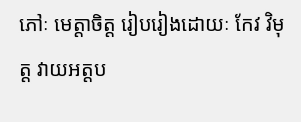ភៅៈ មេត្តាចិត្ត រៀបរៀងដោយៈ កែវ វិមុត្ត វាយអត្តប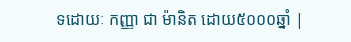ទដោយៈ កញ្ញា ជា ម៉ានិត ដោយ៥០០០ឆ្នាំ |